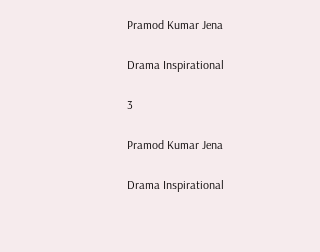Pramod Kumar Jena

Drama Inspirational

3

Pramod Kumar Jena

Drama Inspirational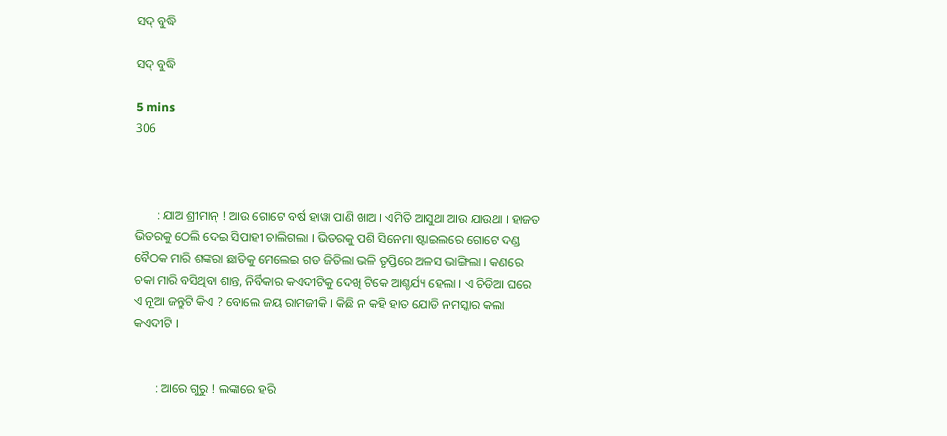ସଦ୍ ବୁଦ୍ଧି

ସଦ୍ ବୁଦ୍ଧି

5 mins
306



       : ଯାଅ ଶ୍ରୀମାନ୍ ! ଆଉ ଗୋଟେ ବର୍ଷ ହାୱା ପାଣି ଖାଅ । ଏମିତି ଆସୁଥା ଆଉ ଯାଉଥା । ହାଜତ ଭିତରକୁ ଠେଲି ଦେଇ ସିପାହୀ ଚାଲିଗଲା । ଭିତରକୁ ପଶି ସିନେମା ଷ୍ଟାଇଲରେ ଗୋଟେ ଦଣ୍ଡ ବୈଠକ ମାରି ଶଙ୍କରା ଛାତିକୁ ମେଲେଇ ଗଡ ଜିତିଲା ଭଳି ତୃପ୍ତିରେ ଅଳସ ଭାଙ୍ଗିଲା । କଣରେ ଚକା ମାରି ବସିଥିବା ଶାନ୍ତ, ନିର୍ବିକାର କଏଦୀଟିକୁ ଦେଖି ଟିକେ ଆଶ୍ଚର୍ଯ୍ୟ ହେଲା । ଏ ଚିଡିଆ ଘରେ ଏ ନୂଆ ଜନ୍ତୁଟି କିଏ ? ବୋଲେ ଜୟ ରାମଜୀକି । କିଛି ନ କହି ହାତ ଯୋଡି ନମସ୍କାର କଲା କଏଦୀଟି ।


       : ଆରେ ଗୁରୁ ! ଲଙ୍କାରେ ହରି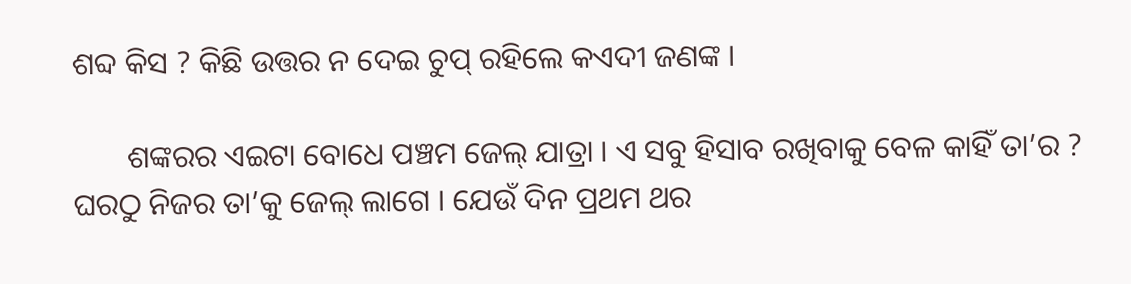ଶବ୍ଦ କିସ ? କିଛି ଉତ୍ତର ନ ଦେଇ ଚୁପ୍ ରହିଲେ କଏଦୀ ଜଣଙ୍କ ।

       ଶଙ୍କରର ଏଇଟା ବୋଧେ ପଞ୍ଚମ ଜେଲ୍ ଯାତ୍ରା । ଏ ସବୁ ହିସାବ ରଖିବାକୁ ବେଳ କାହିଁ ତା’ର ? ଘରଠୁ ନିଜର ତା’କୁ ଜେଲ୍ ଲାଗେ । ଯେଉଁ ଦିନ ପ୍ରଥମ ଥର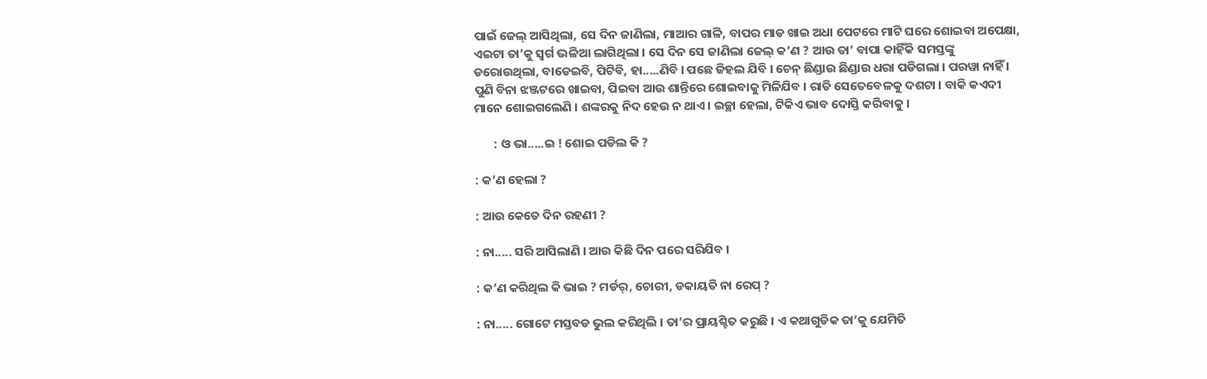ପାଇଁ ଜେଲ୍ ଆସିଥିଲା, ସେ ଦିନ ଜାଣିଲା, ମାଆର ଗାଳି, ବାପର ମାଡ ଖାଇ ଅଧା ପେଟରେ ମାଟି ଘରେ ଶୋଇବା ଅପେକ୍ଷା, ଏଇଟା ତା’କୁ ସ୍ୱର୍ଗ ଭଳିଆ ଲାଗିଥିଲା । ସେ ଦିନ ସେ ଜାଣିଲା ଜେଲ୍ କ’ଣ ? ଆଉ ତା’ ବାପା କାହିଁକି ସମସ୍ତଙ୍କୁ ଡରୋଉଥିଲା, ବାଡେଇବି, ପିଟିବି, ହା.....ଣିବି । ପଛେ ଜିହଲ ଯିବି । ଚେନ୍ ଛିଣ୍ଡାଉ ଛିଣ୍ଡାଉ ଧରା ପଡିଗଲା । ପରୱା ନାହିଁ । ପୁଣି ବିନା ଝଞ୍ଜଟରେ ଖାଇବା, ପିଇବା ଆଉ ଶାନ୍ତିରେ ଶୋଇବାକୁ ମିଳିଯିବ । ରାତି ସେତେବେଳକୁ ଦଶଟା । ବାକି କଏଦୀ ମାନେ ଶୋଇଗଲେଣି । ଶଙ୍କରକୁ ନିଦ ହେଉ ନ ଥାଏ । ଇଚ୍ଛା ହେଲା, ଟିକିଏ ଭାବ ଦୋସ୍ତି କରିବାକୁ ।

       : ଓ ଭା.....ଇ ! ଶୋଇ ପଡିଲ କି ?

: କ’ଣ ହେଲା ?

: ଆଉ କେତେ ଦିନ ରହଣୀ ?

: ନା..... ସରି ଆସିଲାଣି । ଆଉ କିଛି ଦିନ ପରେ ସରିଯିବ ।

: କ’ଣ କରିଥିଲ କି ଭାଇ ? ମର୍ଡର୍, ଚୋରୀ, ଡକାୟତି ନା ରେପ୍ ?

: ନା..... ଗୋଟେ ମସ୍ତବଡ ଭୁଲ କରିଥିଲି । ତା’ର ପ୍ରାୟଶ୍ଚିତ କରୁଛି । ଏ କଥାଗୁଡିକ ତା’କୁ ଯେମିତି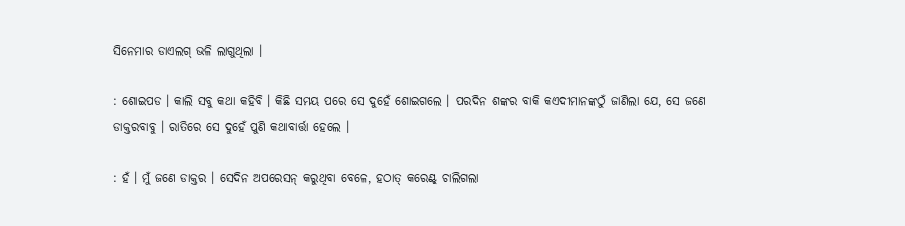ସିନେମାର ଡାଏଲଗ୍ ଭଳି ଲାଗୁଥିଲା ।

: ଶୋଇପଡ । କାଲି ସବୁ କଥା କହିବି । କିଛି ସମୟ ପରେ ସେ ଦୁହେଁ ଶୋଇଗଲେ । ପରଦିନ ଶଙ୍କର ବାକି କଏଦୀମାନଙ୍କଠୁଁ ଜାଣିଲା ଯେ, ସେ ଜଣେ ଡାକ୍ତରବାବୁ । ରାତିରେ ସେ ଦୁହେଁ ପୁଣି କଥାବାର୍ତ୍ତା ହେଲେ ।

: ହଁ । ମୁଁ ଜଣେ ଡାକ୍ତର । ସେଦିନ ଅପରେସନ୍ କରୁଥିବା ବେଳେ, ହଠାତ୍ କରେଣ୍ଟ୍ ଚାଲିଗଲା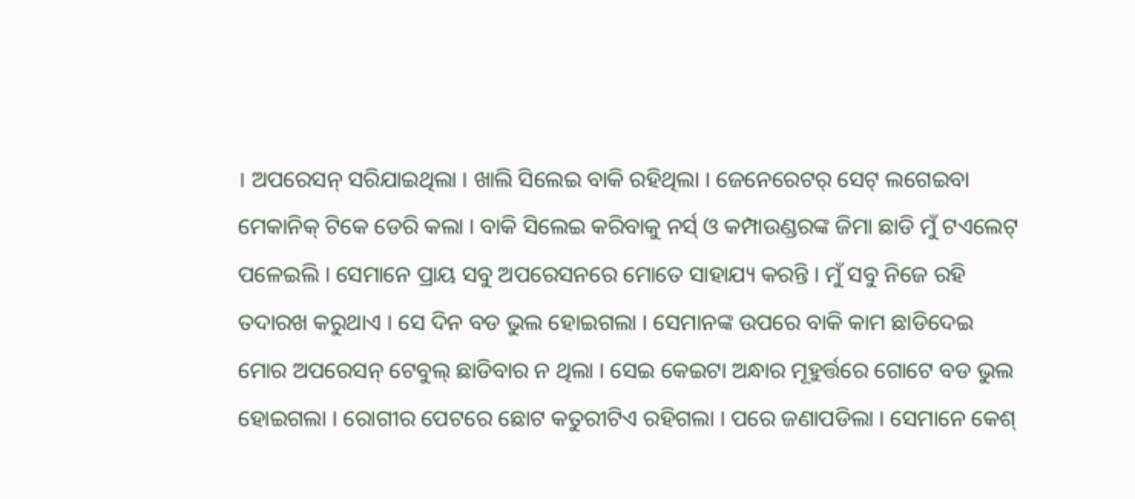। ଅପରେସନ୍ ସରିଯାଇଥିଲା । ଖାଲି ସିଲେଇ ବାକି ରହିଥିଲା । ଜେନେରେଟର୍ ସେଟ୍ ଲଗେଇବା ମେକାନିକ୍ ଟିକେ ଡେରି କଲା । ବାକି ସିଲେଇ କରିବାକୁ ନର୍ସ୍ ଓ କମ୍ପାଉଣ୍ଡରଙ୍କ ଜିମା ଛାଡି ମୁଁ ଟଏଲେଟ୍ ପଳେଇଲି । ସେମାନେ ପ୍ରାୟ ସବୁ ଅପରେସନରେ ମୋତେ ସାହାଯ୍ୟ କରନ୍ତି । ମୁଁ ସବୁ ନିଜେ ରହି ତଦାରଖ କରୁଥାଏ । ସେ ଦିନ ବଡ ଭୁଲ ହୋଇଗଲା । ସେମାନଙ୍କ ଉପରେ ବାକି କାମ ଛାଡିଦେଇ ମୋର ଅପରେସନ୍ ଟେବୁଲ୍ ଛାଡିବାର ନ ଥିଲା । ସେଇ କେଇଟା ଅନ୍ଧାର ମୂହୁର୍ତ୍ତରେ ଗୋଟେ ବଡ ଭୁଲ ହୋଇଗଲା । ରୋଗୀର ପେଟରେ ଛୋଟ କତୁରୀଟିଏ ରହିଗଲା । ପରେ ଜଣାପଡିଲା । ସେମାନେ କେଶ୍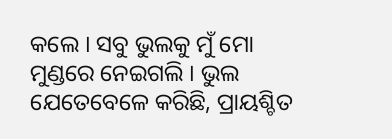କଲେ । ସବୁ ଭୁଲକୁ ମୁଁ ମୋ ମୁଣ୍ଡରେ ନେଇଗଲି । ଭୁଲ ଯେତେବେଳେ କରିଛି, ପ୍ରାୟଶ୍ଚିତ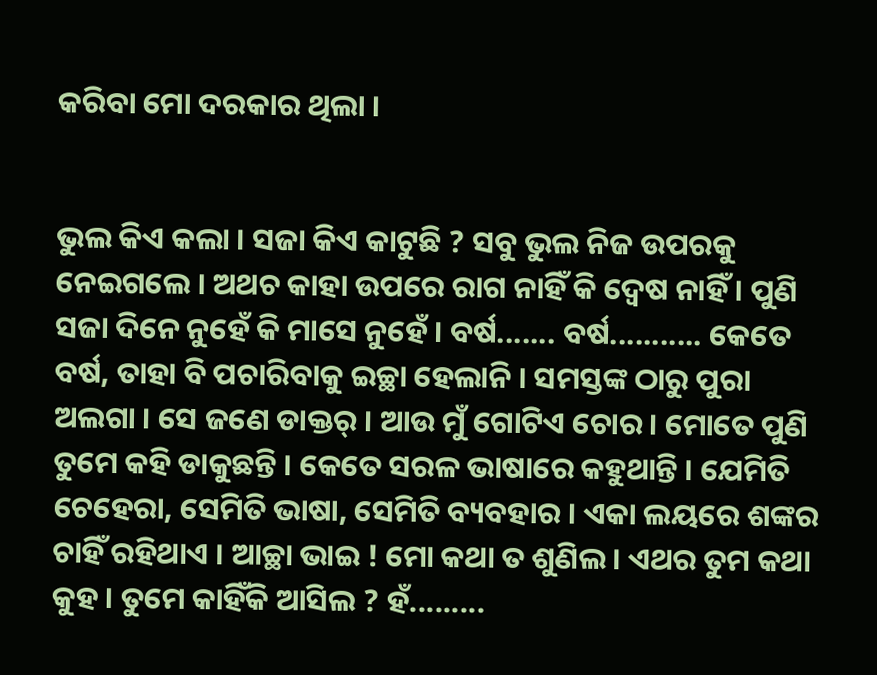କରିବା ମୋ ଦରକାର ଥିଲା ।


ଭୁଲ କିଏ କଲା । ସଜା କିଏ କାଟୁଛି ? ସବୁ ଭୁଲ ନିଜ ଉପରକୁ ନେଇଗଲେ । ଅଥଚ କାହା ଉପରେ ରାଗ ନାହିଁ କି ଦ୍ୱେଷ ନାହିଁ । ପୁଣି ସଜା ଦିନେ ନୁହେଁ କି ମାସେ ନୁହେଁ । ବର୍ଷ....... ବର୍ଷ........... କେତେ ବର୍ଷ, ତାହା ବି ପଚାରିବାକୁ ଇଚ୍ଛା ହେଲାନି । ସମସ୍ତଙ୍କ ଠାରୁ ପୁରା ଅଲଗା । ସେ ଜଣେ ଡାକ୍ତର୍ । ଆଉ ମୁଁ ଗୋଟିଏ ଚୋର । ମୋତେ ପୁଣି ତୁମେ କହି ଡାକୁଛନ୍ତି । କେତେ ସରଳ ଭାଷାରେ କହୁଥାନ୍ତି । ଯେମିତି ଚେହେରା, ସେମିତି ଭାଷା, ସେମିତି ବ୍ୟବହାର । ଏକା ଲୟରେ ଶଙ୍କର ଚାହିଁ ରହିଥାଏ । ଆଚ୍ଛା ଭାଇ ! ମୋ କଥା ତ ଶୁଣିଲ । ଏଥର ତୁମ କଥା କୁହ । ତୁମେ କାହିଁକି ଆସିଲ ? ହଁ.........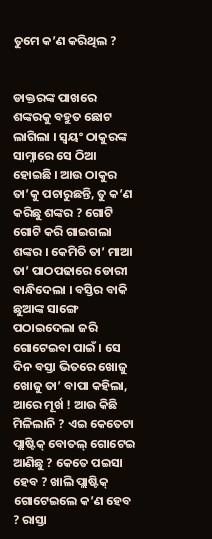ତୁମେ କ’ଣ କରିଥିଲ ?


ଡାକ୍ତରଙ୍କ ପାଖରେ ଶଙ୍କରକୁ ବହୁତ ଛୋଟ ଲାଗିଲା । ସ୍ୱୟଂ ଠାକୁରଙ୍କ ସାମ୍ନାରେ ସେ ଠିଆ ହୋଇଛି । ଆଉ ଠାକୁର ତା’କୁ ପଚାରୁଛନ୍ତି, ତୁ କ’ଣ କରିଛୁ ଶଙ୍କର ? ଗୋଟି ଗୋଟି କରି ଗାଇଗଲା ଶଙ୍କର । କେମିତି ତା’ ମାଆ ତା’ ପାଠପଢାରେ ଡୋରୀ ବାନ୍ଧିଦେଲା । ବସ୍ତିର ବାକି ଛୁଆଙ୍କ ସାଙ୍ଗେ ପଠାଇଦେଲା ଜରି ଗୋଟେଇବା ପାଇଁ । ସେ ଦିନ ବସ୍ତା ଭିତରେ ଖୋଜୁ ଖୋଜୁ ତା’ ବାପା କହିଲା, ଆରେ ମୂର୍ଖ ! ଆଉ କିଛି ମିଳିଲାନି ? ଏଇ କେତେଟା ପ୍ଲାଷ୍ଟିକ୍ ବୋତଲ୍ ଗୋଟେଇ ଆଣିଛୁ ? କେତେ ପଇସା ହେବ ? ଖାଲି ପ୍ଲାଷ୍ଟିକ୍ ଗୋଟେଇଲେ କ’ଣ ହେବ ? ରାସ୍ତା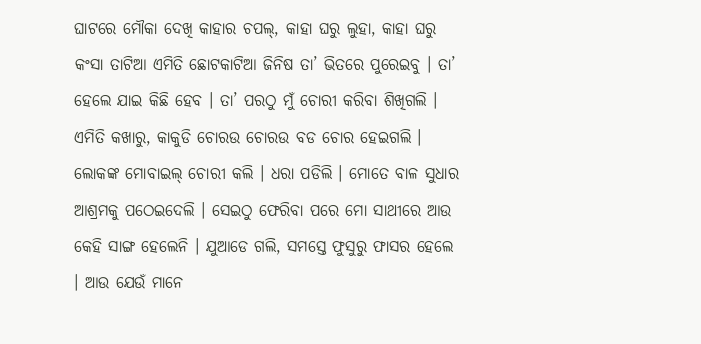ଘାଟରେ ମୌକା ଦେଖି କାହାର ଚପଲ୍, କାହା ଘରୁ ଲୁହା, କାହା ଘରୁ କଂସା ତାଟିଆ ଏମିତି ଛୋଟକାଟିଆ ଜିନିଷ ତା’ ଭିତରେ ପୁରେଇବୁ । ତା’ ହେଲେ ଯାଇ କିଛି ହେବ । ତା’ ପରଠୁ ମୁଁ ଚୋରୀ କରିବା ଶିଖିଗଲି । ଏମିତି କଖାରୁ, କାକୁଡି ଚୋରଉ ଚୋରଉ ବଡ ଚୋର ହେଇଗଲି । ଲୋକଙ୍କ ମୋବାଇଲ୍ ଚୋରୀ କଲି । ଧରା ପଡିଲି । ମୋତେ ବାଳ ସୁଧାର ଆଶ୍ରମକୁ ପଠେଇଦେଲି । ସେଇଠୁ ଫେରିବା ପରେ ମୋ ସାଥୀରେ ଆଉ କେହି ସାଙ୍ଗ ହେଲେନି । ଯୁଆଡେ ଗଲି, ସମସ୍ତେ ଫୁସୁରୁ ଫାସର ହେଲେ । ଆଉ ଯେଉଁ ମାନେ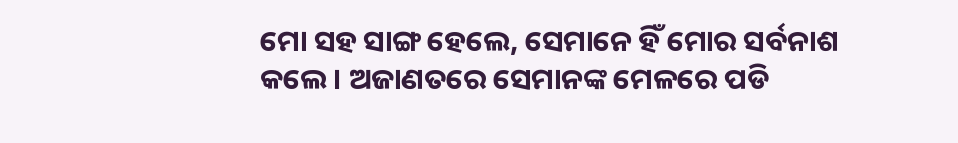ମୋ ସହ ସାଙ୍ଗ ହେଲେ, ସେମାନେ ହିଁ ମୋର ସର୍ବନାଶ କଲେ । ଅଜାଣତରେ ସେମାନଙ୍କ ମେଳରେ ପଡି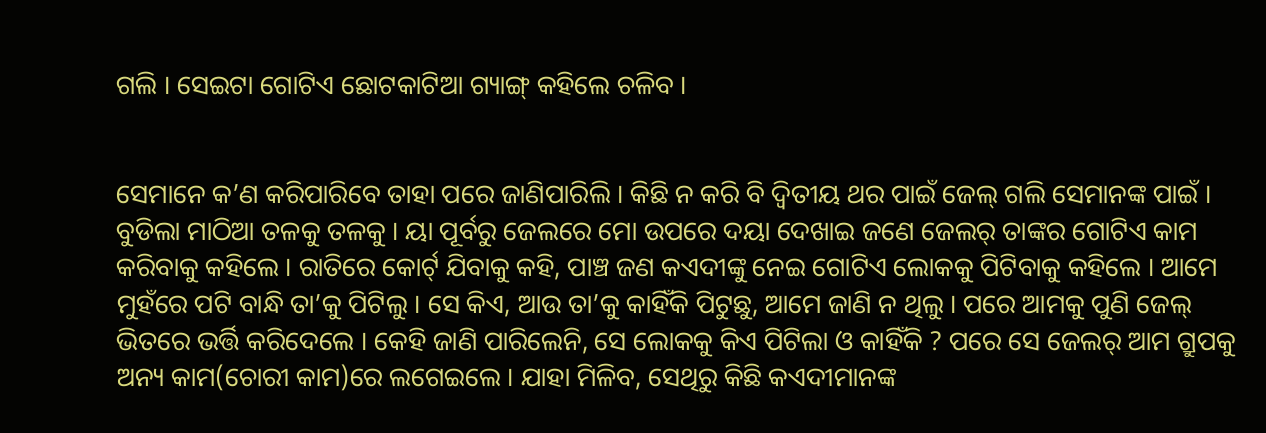ଗଲି । ସେଇଟା ଗୋଟିଏ ଛୋଟକାଟିଆ ଗ୍ୟାଙ୍ଗ୍ କହିଲେ ଚଳିବ ।


ସେମାନେ କ’ଣ କରିପାରିବେ ତାହା ପରେ ଜାଣିପାରିଲି । କିଛି ନ କରି ବି ଦ୍ୱିତୀୟ ଥର ପାଇଁ ଜେଲ୍ ଗଲି ସେମାନଙ୍କ ପାଇଁ । ବୁଡିଲା ମାଠିଆ ତଳକୁ ତଳକୁ । ୟା ପୂର୍ବରୁ ଜେଲରେ ମୋ ଉପରେ ଦୟା ଦେଖାଇ ଜଣେ ଜେଲର୍ ତାଙ୍କର ଗୋଟିଏ କାମ କରିବାକୁ କହିଲେ । ରାତିରେ କୋର୍ଟ୍ ଯିବାକୁ କହି, ପାଞ୍ଚ ଜଣ କଏଦୀଙ୍କୁ ନେଇ ଗୋଟିଏ ଲୋକକୁ ପିଟିବାକୁ କହିଲେ । ଆମେ ମୁହଁରେ ପଟି ବାନ୍ଧି ତା’କୁ ପିଟିଲୁ । ସେ କିଏ, ଆଉ ତା’କୁ କାହିଁକି ପିଟୁଛୁ, ଆମେ ଜାଣି ନ ଥିଲୁ । ପରେ ଆମକୁ ପୁଣି ଜେଲ୍ ଭିତରେ ଭର୍ତ୍ତି କରିଦେଲେ । କେହି ଜାଣି ପାରିଲେନି, ସେ ଲୋକକୁ କିଏ ପିଟିଲା ଓ କାହିଁକି ? ପରେ ସେ ଜେଲର୍ ଆମ ଗ୍ରୁପକୁ ଅନ୍ୟ କାମ(ଚୋରୀ କାମ)ରେ ଲଗେଇଲେ । ଯାହା ମିଳିବ, ସେଥିରୁ କିଛି କଏଦୀମାନଙ୍କ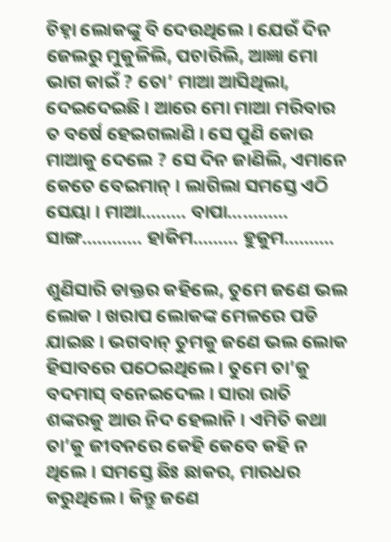ଚିହ୍ନା ଲୋକଙ୍କୁ ବି ଦେଉଥିଲେ । ଯେଉଁ ଦିନ ଜେଲରୁ ମୁକୁଳିଲି, ପଚାରିଲି, ଆଜ୍ଞା ମୋ ଭାଗ କାଇଁ ? ତୋ’ ମାଆ ଆସିଥିଲା, ଦେଇଦେଇଛି । ଆରେ ମୋ ମାଆ ମରିବାର ତ ବର୍ଷେ ହେଇଗଲାଣି । ସେ ପୁଣି କୋଉ ମାଆକୁ ଦେଲେ ? ସେ ଦିନ ଜାଣିଲି, ଏମାନେ କେତେ ବେଇମାନ୍ । ଲାଗିଲା ସମସ୍ତେ ଏଠି ସେୟା । ମାଆ......... ବାପା............ ସାଙ୍ଗ............ ହାକିମ......... ହୁକୁମ..........

ଶୁଣିସାରି ଡାକ୍ତର କହିଲେ, ତୁମେ ଜଣେ ଭଲ ଲୋକ । ଖରାପ ଲୋକଙ୍କ ମେଳରେ ପଡି ଯାଇଛ । ଭଗବାନ୍ ତୁମକୁ ଜଣେ ଭଲ ଲୋକ ହିସାବରେ ପଠେଇଥିଲେ । ତୁମେ ତା’କୁ ବଦମାସ୍ ବନେଇଦେଲ । ସାରା ରାତି ଶଙ୍କରକୁ ଆଉ ନିଦ ହେଲାନି । ଏମିତି କଥା ତା’କୁ ଜୀବନରେ କେହି କେବେ କହି ନ ଥିଲେ । ସମସ୍ତେ ଛିଃ ଛାକର, ମାରଧର କରୁଥିଲେ । କିନ୍ତୁ ଜଣେ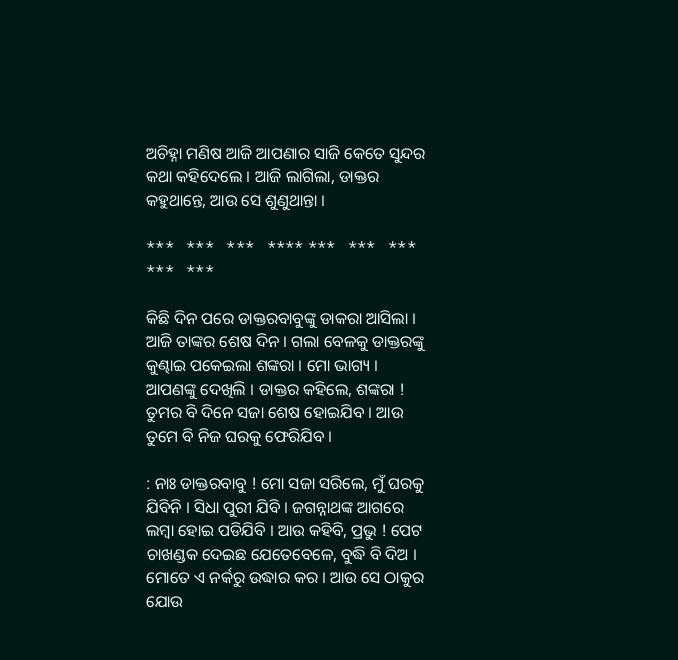ଅଚିହ୍ନା ମଣିଷ ଆଜି ଆପଣାର ସାଜି କେତେ ସୁନ୍ଦର କଥା କହିଦେଲେ । ଆଜି ଲାଗିଲା, ଡାକ୍ତର କହୁଥାନ୍ତେ, ଆଉ ସେ ଶୁଣୁଥାନ୍ତା ।

***   ***   ***   **** ***   ***   ***   ***   ***

କିଛି ଦିନ ପରେ ଡାକ୍ତରବାବୁଙ୍କୁ ଡାକରା ଆସିଲା । ଆଜି ତାଙ୍କର ଶେଷ ଦିନ । ଗଲା ବେଳକୁ ଡାକ୍ତରଙ୍କୁ କୁଣ୍ଢାଇ ପକେଇଲା ଶଙ୍କରା । ମୋ ଭାଗ୍ୟ । ଆପଣଙ୍କୁ ଦେଖିଲି । ଡାକ୍ତର କହିଲେ, ଶଙ୍କରା ! ତୁମର ବି ଦିନେ ସଜା ଶେଷ ହୋଇଯିବ । ଆଉ ତୁମେ ବି ନିଜ ଘରକୁ ଫେରିଯିବ ।

: ନାଃ ଡାକ୍ତରବାବୁ ! ମୋ ସଜା ସରିଲେ, ମୁଁ ଘରକୁ ଯିବିନି । ସିଧା ପୁରୀ ଯିବି । ଜଗନ୍ନାଥଙ୍କ ଆଗରେ ଲମ୍ବା ହୋଇ ପଡିଯିବି । ଆଉ କହିବି, ପ୍ରଭୁ ! ପେଟ ଚାଖଣ୍ଡକ ଦେଇଛ ଯେତେବେଳେ, ବୁଦ୍ଧି ବି ଦିଅ । ମୋତେ ଏ ନର୍କରୁ ଉଦ୍ଧାର କର । ଆଉ ସେ ଠାକୁର ଯୋଉ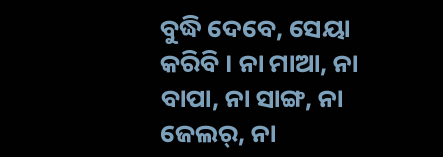ବୁଦ୍ଧି ଦେବେ, ସେୟା କରିବି । ନା ମାଆ, ନା ବାପା, ନା ସାଙ୍ଗ, ନା ଜେଲର୍, ନା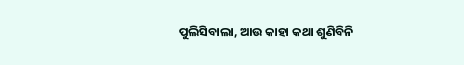ପୁଲିସିବାଲା, ଆଉ କାହା କଥା ଶୁଣିବିନି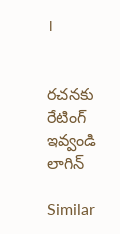।


రచనకు రేటింగ్ ఇవ్వండి
లాగిన్

Similar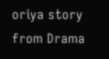oriya story from Drama